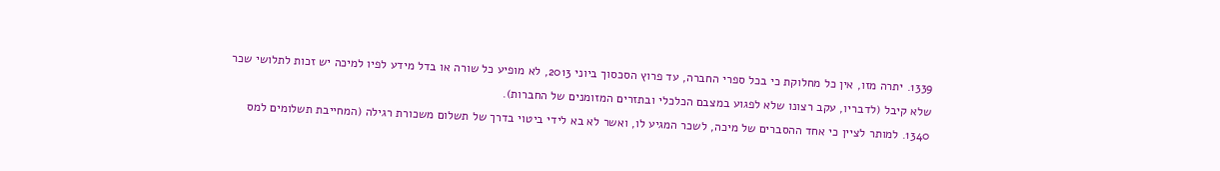1339. יתרה מזו, אין כל מחלוקת כי בכל ספרי החברה, עד פרוץ הסכסוך ביוני 2013, לא מופיע כל שורה או בדל מידע לפיו למיכה יש זכות לתלושי שכר שלא קיבל (לדבריו, עקב רצונו שלא לפגוע במצבם הכלכלי ובתזרים המזומנים של החברות).
1340. למותר לציין כי אחד ההסברים של מיכה, לשכר המגיע לו, ואשר לא בא לידי ביטוי בדרך של תשלום משכורת רגילה (המחייבת תשלומים למס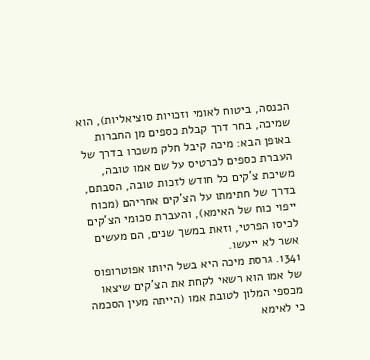הכנסה, ביטוח לאומי וזכויות סוציאליות), הוא שמיכה, בחר דרך קבלת כספים מן החברות באופן הבא: מיכה קיבל חלק משכרו בדרך של העברת כספים לכרטיס על שם אמו טובה, משיכת צ'קים כל חודש לזכות טובה, הסבתם, בדרך של חתימתו על הצ'קים אחריהם (מכוח ייפוי כוח של האימא), והעברת סכומי הצ'קים לכיסו הפרטי, וזאת במשך שנים, הם מעשים אשר לא ייעשו.
1341. גרסת מיכה היא בשל היותו אפוטרופוס של אמו הוא רשאי לקחת את הצ'קים שיצאו מכספי המלון לטובת אמו (הייתה מעין הסכמה כי לאימא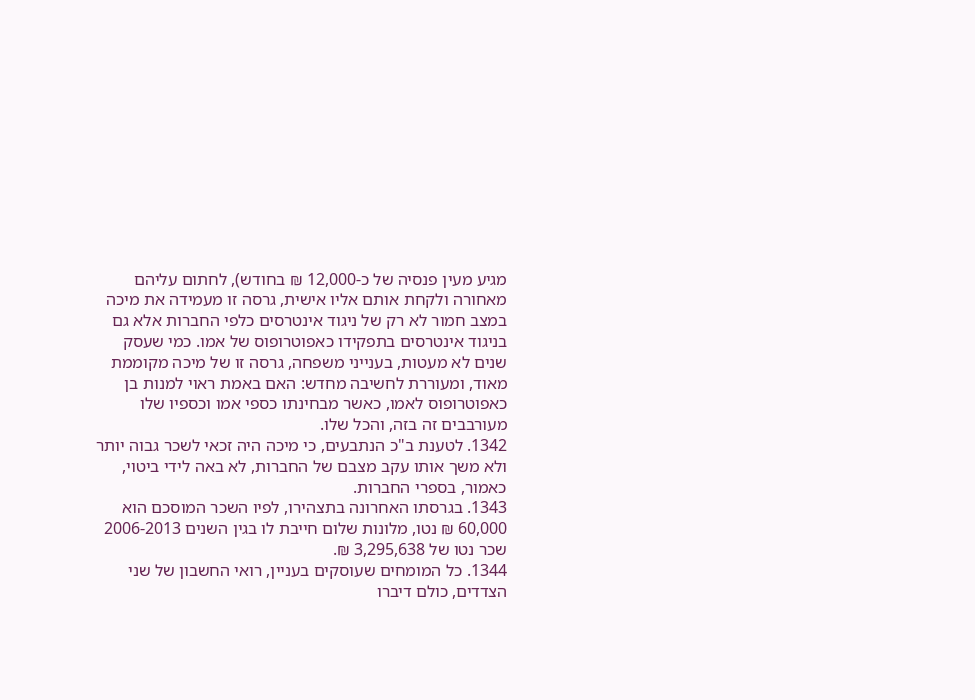מגיע מעין פנסיה של כ-12,000 ₪ בחודש), לחתום עליהם מאחורה ולקחת אותם אליו אישית, גרסה זו מעמידה את מיכה במצב חמור לא רק של ניגוד אינטרסים כלפי החברות אלא גם בניגוד אינטרסים בתפקידו כאפוטרופוס של אמו. כמי שעסק שנים לא מעטות, בענייני משפחה, גרסה זו של מיכה מקוממת מאוד, ומעוררת לחשיבה מחדש: האם באמת ראוי למנות בן כאפוטרופוס לאמו, כאשר מבחינתו כספי אמו וכספיו שלו מעורבבים זה בזה, והכל שלו.
1342. לטענת ב"כ הנתבעים, כי מיכה היה זכאי לשכר גבוה יותר ולא משך אותו עקב מצבם של החברות, לא באה לידי ביטוי, כאמור, בספרי החברות.
1343. בגרסתו האחרונה בתצהירו, לפיו השכר המוסכם הוא 60,000 ₪ נטו, מלונות שלום חייבת לו בגין השנים 2006-2013 שכר נטו של 3,295,638 ₪.
1344. כל המומחים שעוסקים בעניין, רואי החשבון של שני הצדדים, כולם דיברו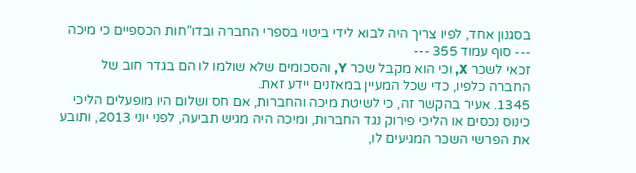בסגנון אחד, לפיו צריך היה לבוא לידי ביטוי בספרי החברה ובדו"חות הכספיים כי מיכה
--- סוף עמוד 355 ---
זכאי לשכר X, וכי הוא מקבל שכר Y, והסכומים שלא שולמו לו הם בגדר חוב של החברה כלפיו, כדי שכל המעיין במאזנים יידע זאת.
1345. אעיר בהקשר זה, כי לשיטת מיכה והחברות, אם חס ושלום היו מופעלים הליכי כינוס נכסים או הליכי פירוק נגד החברות, ומיכה היה מגיש תביעה, לפני יוני 2013, ותובע את הפרשי השכר המגיעים לו,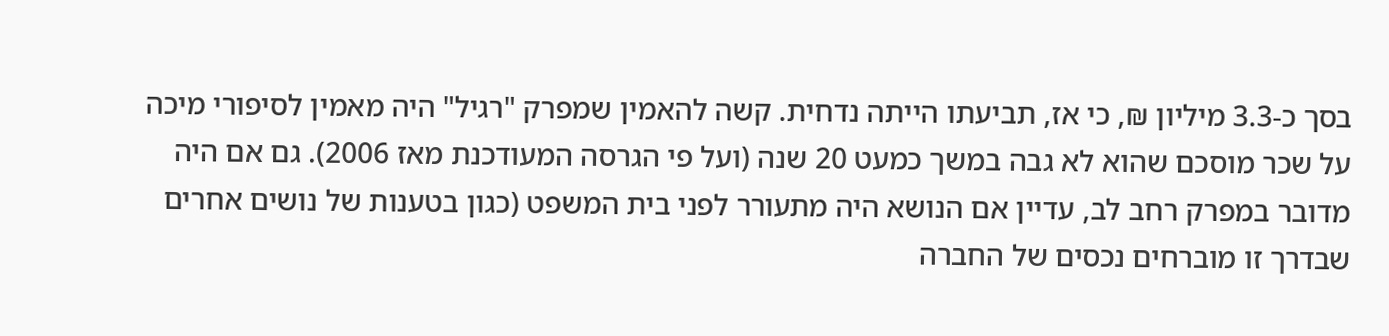בסך כ-3.3 מיליון ₪, כי אז, תביעתו הייתה נדחית. קשה להאמין שמפרק "רגיל" היה מאמין לסיפורי מיכה על שכר מוסכם שהוא לא גבה במשך כמעט 20 שנה (ועל פי הגרסה המעודכנת מאז 2006). גם אם היה מדובר במפרק רחב לב, עדיין אם הנושא היה מתעורר לפני בית המשפט (כגון בטענות של נושים אחרים שבדרך זו מוברחים נכסים של החברה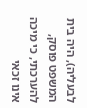לבעליה), היה בית המשפט פוסק, להערכתי, כי מיכה אינו זכאי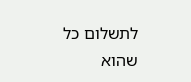לתשלום כל שהוא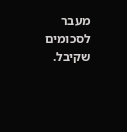מעבר לסכומים שקיבל.